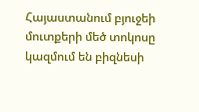Հայաստանում բյուջեի մուտքերի մեծ տոկոսը կազմում են բիզնեսի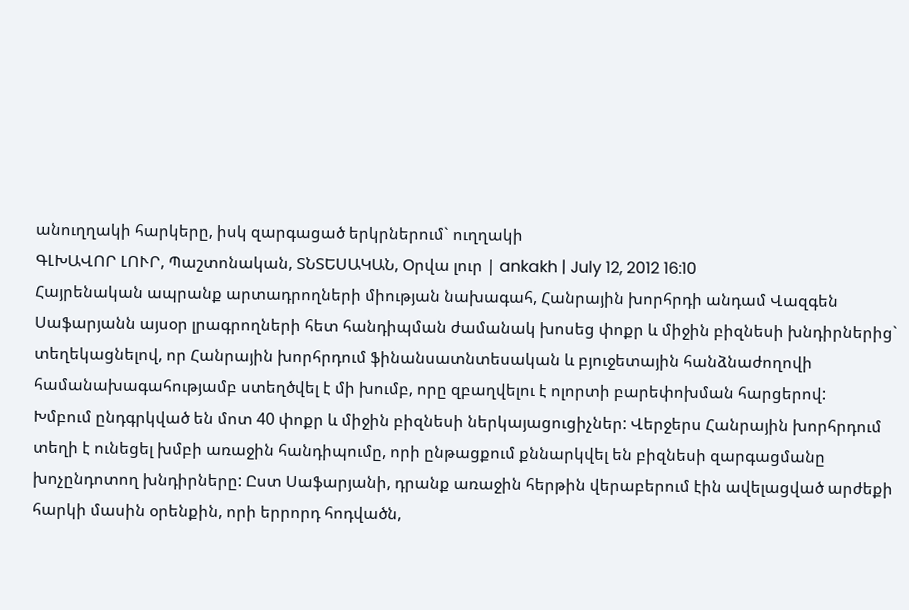անուղղակի հարկերը, իսկ զարգացած երկրներում` ուղղակի
ԳԼԽԱՎՈՐ ԼՈՒՐ, Պաշտոնական, ՏՆՏԵՍԱԿԱՆ, Օրվա լուր | ankakh | July 12, 2012 16:10
Հայրենական ապրանք արտադրողների միության նախագահ, Հանրային խորհրդի անդամ Վազգեն Սաֆարյանն այսօր լրագրողների հետ հանդիպման ժամանակ խոսեց փոքր և միջին բիզնեսի խնդիրներից` տեղեկացնելով, որ Հանրային խորհրդում ֆինանսատնտեսական և բյուջետային հանձնաժողովի համանախագահությամբ ստեղծվել է մի խումբ, որը զբաղվելու է ոլորտի բարեփոխման հարցերով:
Խմբում ընդգրկված են մոտ 40 փոքր և միջին բիզնեսի ներկայացուցիչներ: Վերջերս Հանրային խորհրդում տեղի է ունեցել խմբի առաջին հանդիպումը, որի ընթացքում քննարկվել են բիզնեսի զարգացմանը խոչընդոտող խնդիրները: Ըստ Սաֆարյանի, դրանք առաջին հերթին վերաբերում էին ավելացված արժեքի հարկի մասին օրենքին, որի երրորդ հոդվածն,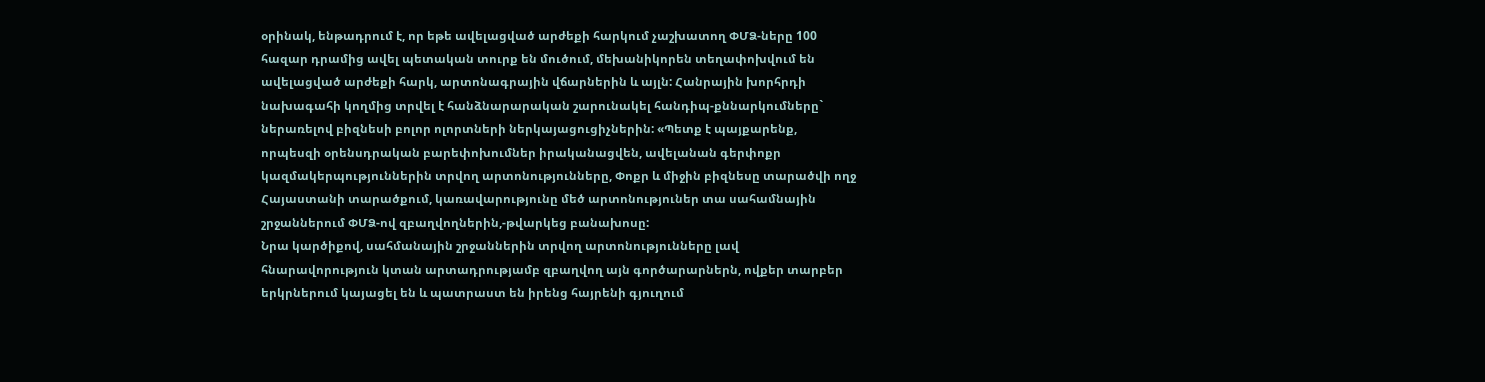օրինակ, ենթադրում է, որ եթե ավելացված արժեքի հարկում չաշխատող ՓՄՁ-ները 100 հազար դրամից ավել պետական տուրք են մուծում, մեխանիկորեն տեղափոխվում են ավելացված արժեքի հարկ, արտոնագրային վճարներին և այլն: Հանրային խորհրդի նախագահի կողմից տրվել է հանձնարարական շարունակել հանդիպ-քննարկումները` ներառելով բիզնեսի բոլոր ոլորտների ներկայացուցիչներին: «Պետք է պայքարենք, որպեսզի օրենսդրական բարեփոխումներ իրականացվեն, ավելանան գերփոքր կազմակերպություններին տրվող արտոնությունները, Փոքր և միջին բիզնեսը տարածվի ողջ Հայաստանի տարածքում, կառավարությունը մեծ արտոնություներ տա սահամնային շրջաններում ՓՄՁ-ով զբաղվողներին,-թվարկեց բանախոսը:
Նրա կարծիքով, սահմանային շրջաններին տրվող արտոնությունները լավ հնարավորություն կտան արտադրությամբ զբաղվող այն գործարարներն, ովքեր տարբեր երկրներում կայացել են և պատրաստ են իրենց հայրենի գյուղում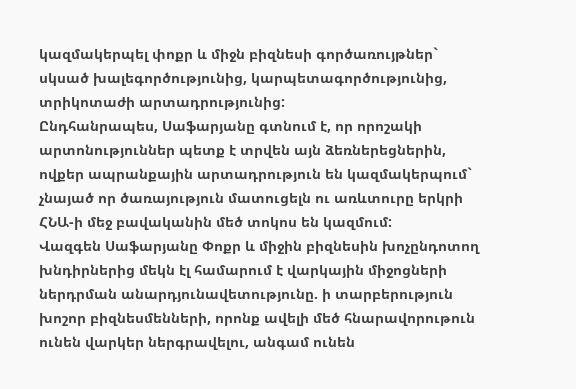կազմակերպել փոքր և միջն բիզնեսի գործառույթներ` սկսած խալեգործությունից, կարպետագործությունից, տրիկոտաժի արտադրությունից:
Ընդհանրապես, Սաֆարյանը գտնում է, որ որոշակի արտոնություններ պետք է տրվեն այն ձեռներեցներին, ովքեր ապրանքային արտադրություն են կազմակերպում` չնայած որ ծառայություն մատուցելն ու առևտուրը երկրի ՀՆԱ-ի մեջ բավականին մեծ տոկոս են կազմում:
Վազգեն Սաֆարյանը Փոքր և միջին բիզնեսին խոչընդոտող խնդիրներից մեկն էլ համարում է վարկային միջոցների ներդրման անարդյունավետությունը. ի տարբերություն խոշոր բիզնեսմենների, որոնք ավելի մեծ հնարավորութուն ունեն վարկեր ներգրավելու, անգամ ունեն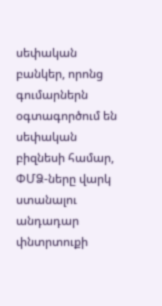սեփական բանկեր, որոնց գումարներն օգտագործում են սեփական բիզնեսի համար, ՓՄՁ-ները վարկ ստանալու անդադար փնտրտուքի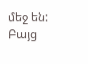մեջ են: Բայց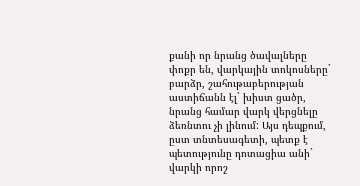քանի որ նրանց ծավալները փոքր են, վարկային տոկոսները` բարձր, շահութաբերության աստիճանն էլ` խիստ ցածր, նրանց համար վարկ վերցնելը ձեռնտու չի լինում: Այս դեպքում, ըստ տնտեսագետի, պետք է պետությունը դոտացիա անի` վարկի որոշ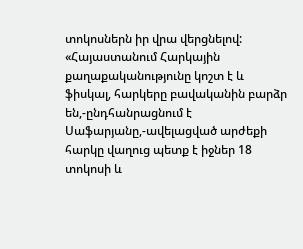տոկոսներն իր վրա վերցնելով:
«Հայաստանում Հարկային քաղաքականությունը կոշտ է և ֆիսկալ, հարկերը բավականին բարձր են,-ընդհանրացնում է Սաֆարյանը,-ավելացված արժեքի հարկը վաղուց պետք է իջներ 18 տոկոսի և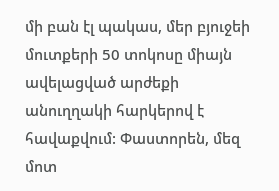մի բան էլ պակաս, մեր բյուջեի մուտքերի 50 տոկոսը միայն ավելացված արժեքի անուղղակի հարկերով է հավաքվում: Փաստորեն, մեզ մոտ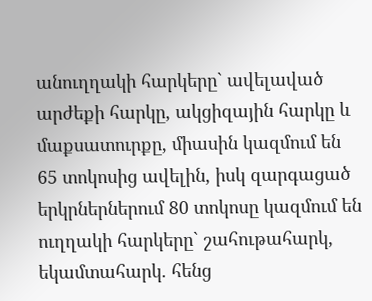անուղղակի հարկերը` ավելաված արժեքի հարկը, ակցիզային հարկը և մաքսատուրքը, միասին կազմում են 65 տոկոսից ավելին, իսկ զարգացած երկրներներում 80 տոկոսը կազմում են ուղղակի հարկերը` շահութահարկ, եկամտահարկ. հենց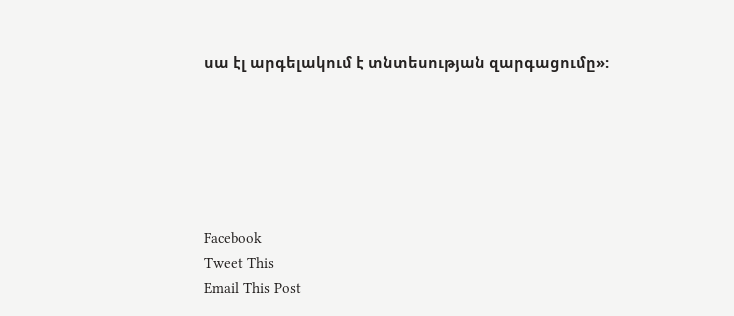սա էլ արգելակում է տնտեսության զարգացումը»:






Facebook
Tweet This
Email This Post